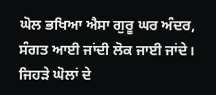ਘੋਲ ਭਖਿਆ ਐਸਾ ਗੁਰੂ ਘਰ ਅੰਦਰ, ਸੰਗਤ ਆਈ ਜਾਂਦੀ ਲੋਕ ਜਾਈ ਜਾਂਦੇ।
ਜਿਹੜੇ ਘੋਲਾਂ ਦੇ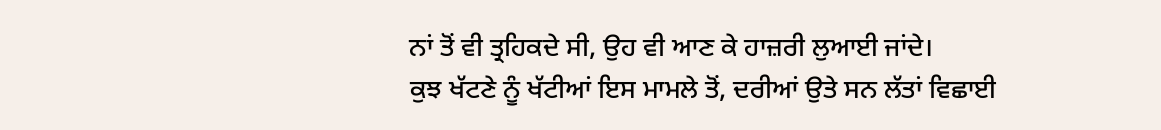ਨਾਂ ਤੋਂ ਵੀ ਤ੍ਰਹਿਕਦੇ ਸੀ, ਉਹ ਵੀ ਆਣ ਕੇ ਹਾਜ਼ਰੀ ਲੁਆਈ ਜਾਂਦੇ।
ਕੁਝ ਖੱਟਣੇ ਨੂੰ ਖੱਟੀਆਂ ਇਸ ਮਾਮਲੇ ਤੋਂ, ਦਰੀਆਂ ਉਤੇ ਸਨ ਲੱਤਾਂ ਵਿਛਾਈ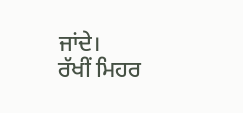ਜਾਂਦੇ।
ਰੱਖੀਂ ਮਿਹਰ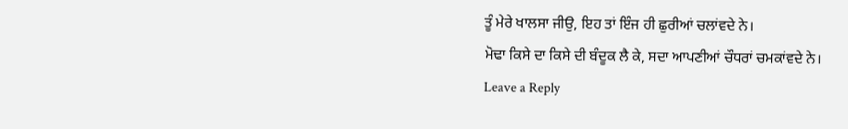ਤੂੰ ਮੇਰੇ ਖਾਲਸਾ ਜੀਉ, ਇਹ ਤਾਂ ਇੰਜ ਹੀ ਛੁਰੀਆਂ ਚਲਾਂਵਦੇ ਨੇ।
ਮੋਢਾ ਕਿਸੇ ਦਾ ਕਿਸੇ ਦੀ ਬੰਦੂਕ ਲੈ ਕੇ, ਸਦਾ ਆਪਣੀਆਂ ਚੌਧਰਾਂ ਚਮਕਾਂਵਦੇ ਨੇ।
Leave a Reply